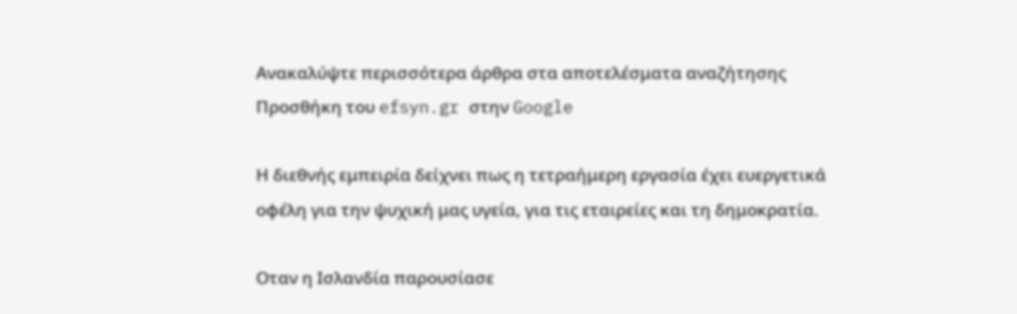Ανακαλύψτε περισσότερα άρθρα στα αποτελέσματα αναζήτησης
Προσθήκη του efsyn.gr στην Google

Η διεθνής εμπειρία δείχνει πως η τετραήμερη εργασία έχει ευεργετικά οφέλη για την ψυχική μας υγεία, για τις εταιρείες και τη δημοκρατία.

Οταν η Ισλανδία παρουσίασε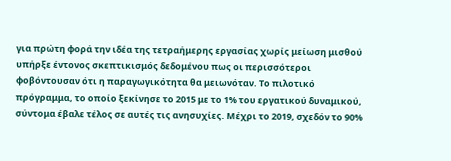για πρώτη φορά την ιδέα της τετραήμερης εργασίας χωρίς μείωση μισθού υπήρξε έντονος σκεπτικισμός δεδομένου πως οι περισσότεροι φοβόντουσαν ότι η παραγωγικότητα θα μειωνόταν. Το πιλοτικό πρόγραμμα, το οποίο ξεκίνησε το 2015 με το 1% του εργατικού δυναμικού, σύντομα έβαλε τέλος σε αυτές τις ανησυχίες. Μέχρι το 2019, σχεδόν το 90%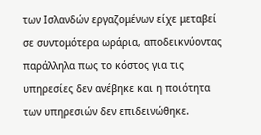των Ισλανδών εργαζομένων είχε μεταβεί σε συντομότερα ωράρια, αποδεικνύοντας παράλληλα πως το κόστος για τις υπηρεσίες δεν ανέβηκε και η ποιότητα των υπηρεσιών δεν επιδεινώθηκε.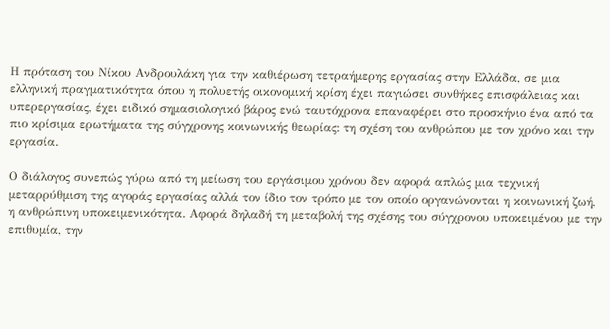Η πρόταση του Νίκου Ανδρουλάκη για την καθιέρωση τετραήμερης εργασίας στην Ελλάδα, σε μια ελληνική πραγματικότητα όπου η πολυετής οικονομική κρίση έχει παγιώσει συνθήκες επισφάλειας και υπερεργασίας, έχει ειδικό σημασιολογικό βάρος ενώ ταυτόχρονα επαναφέρει στο προσκήνιο ένα από τα πιο κρίσιμα ερωτήματα της σύγχρονης κοινωνικής θεωρίας: τη σχέση του ανθρώπου με τον χρόνο και την εργασία.

Ο διάλογος συνεπώς γύρω από τη μείωση του εργάσιμου χρόνου δεν αφορά απλώς μια τεχνική μεταρρύθμιση της αγοράς εργασίας αλλά τον ίδιο τον τρόπο με τον οποίο οργανώνονται η κοινωνική ζωή, η ανθρώπινη υποκειμενικότητα. Αφορά δηλαδή τη μεταβολή της σχέσης του σύγχρονου υποκειμένου με την επιθυμία, την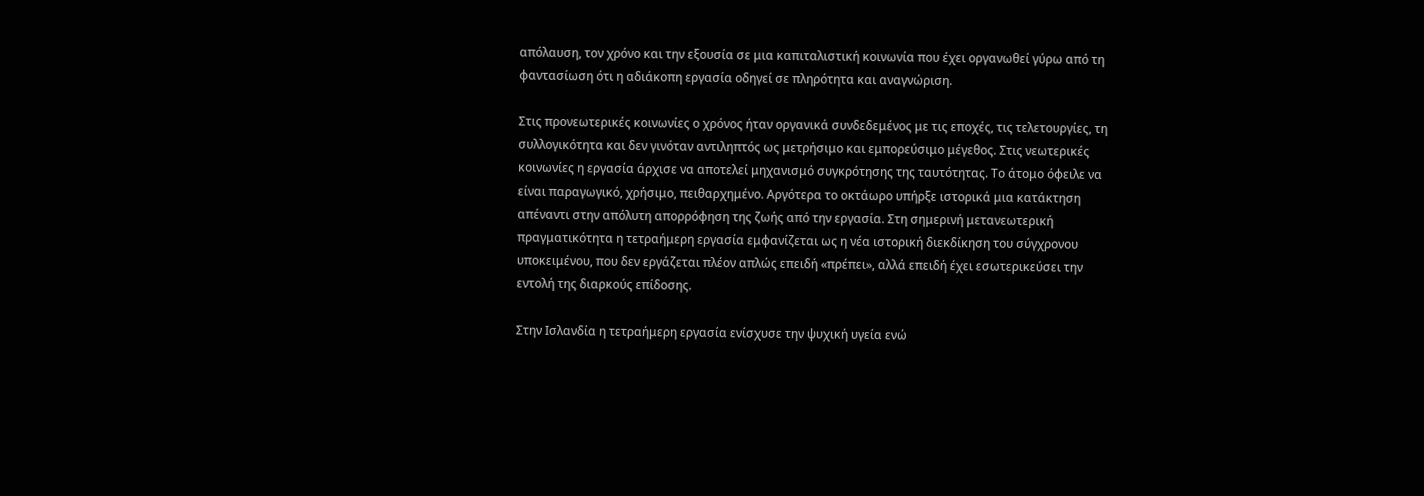απόλαυση, τον χρόνο και την εξουσία σε μια καπιταλιστική κοινωνία που έχει οργανωθεί γύρω από τη φαντασίωση ότι η αδιάκοπη εργασία οδηγεί σε πληρότητα και αναγνώριση.

Στις προνεωτερικές κοινωνίες ο χρόνος ήταν οργανικά συνδεδεμένος με τις εποχές, τις τελετουργίες, τη συλλογικότητα και δεν γινόταν αντιληπτός ως μετρήσιμο και εμπορεύσιμο μέγεθος. Στις νεωτερικές κοινωνίες η εργασία άρχισε να αποτελεί μηχανισμό συγκρότησης της ταυτότητας. Το άτομο όφειλε να είναι παραγωγικό, χρήσιμο, πειθαρχημένο. Αργότερα το οκτάωρο υπήρξε ιστορικά μια κατάκτηση απέναντι στην απόλυτη απορρόφηση της ζωής από την εργασία. Στη σημερινή μετανεωτερική πραγματικότητα η τετραήμερη εργασία εμφανίζεται ως η νέα ιστορική διεκδίκηση του σύγχρονου υποκειμένου, που δεν εργάζεται πλέον απλώς επειδή «πρέπει», αλλά επειδή έχει εσωτερικεύσει την εντολή της διαρκούς επίδοσης.

Στην Ισλανδία η τετραήμερη εργασία ενίσχυσε την ψυχική υγεία ενώ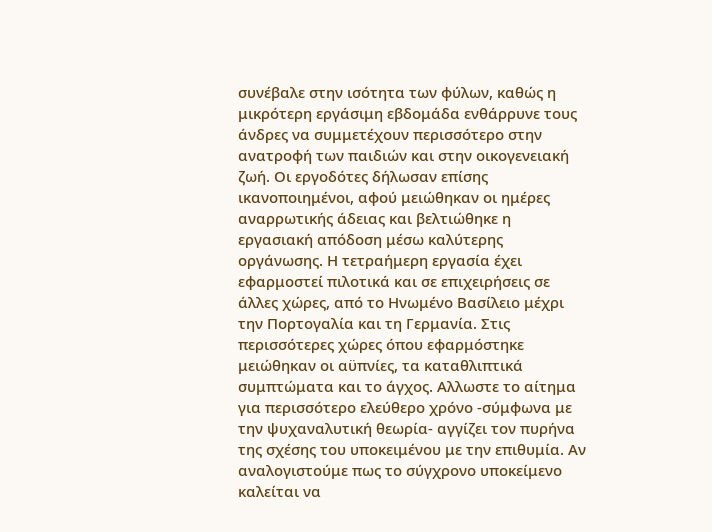συνέβαλε στην ισότητα των φύλων, καθώς η μικρότερη εργάσιμη εβδομάδα ενθάρρυνε τους άνδρες να συμμετέχουν περισσότερο στην ανατροφή των παιδιών και στην οικογενειακή ζωή. Οι εργοδότες δήλωσαν επίσης ικανοποιημένοι, αφού μειώθηκαν οι ημέρες αναρρωτικής άδειας και βελτιώθηκε η εργασιακή απόδοση μέσω καλύτερης οργάνωσης. Η τετραήμερη εργασία έχει εφαρμοστεί πιλοτικά και σε επιχειρήσεις σε άλλες χώρες, από το Ηνωμένο Βασίλειο μέχρι την Πορτογαλία και τη Γερμανία. Στις περισσότερες χώρες όπου εφαρμόστηκε μειώθηκαν οι αϋπνίες, τα καταθλιπτικά συμπτώματα και το άγχος. Αλλωστε το αίτημα για περισσότερο ελεύθερο χρόνο -σύμφωνα με την ψυχαναλυτική θεωρία- αγγίζει τον πυρήνα της σχέσης του υποκειμένου με την επιθυμία. Αν αναλογιστούμε πως το σύγχρονο υποκείμενο καλείται να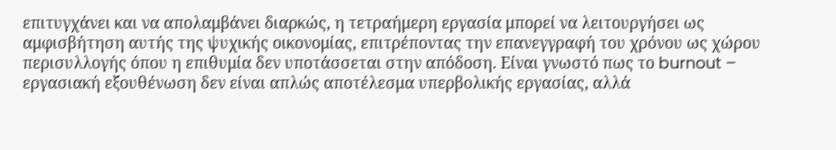επιτυγχάνει και να απολαμβάνει διαρκώς, η τετραήμερη εργασία μπορεί να λειτουργήσει ως αμφισβήτηση αυτής της ψυχικής οικονομίας, επιτρέποντας την επανεγγραφή του χρόνου ως χώρου περισυλλογής όπου η επιθυμία δεν υποτάσσεται στην απόδοση. Είναι γνωστό πως το burnout – εργασιακή εξουθένωση δεν είναι απλώς αποτέλεσμα υπερβολικής εργασίας, αλλά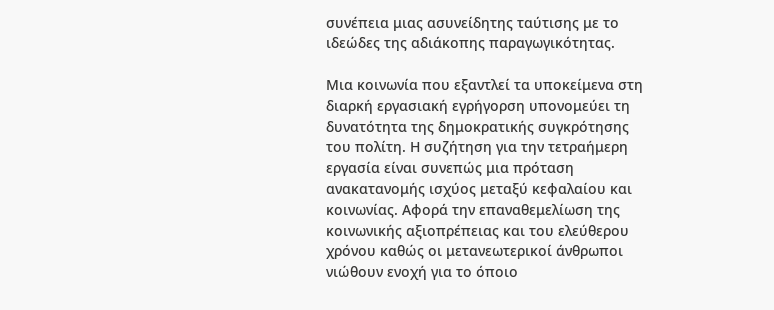συνέπεια μιας ασυνείδητης ταύτισης με το ιδεώδες της αδιάκοπης παραγωγικότητας.

Μια κοινωνία που εξαντλεί τα υποκείμενα στη διαρκή εργασιακή εγρήγορση υπονομεύει τη δυνατότητα της δημοκρατικής συγκρότησης του πολίτη. Η συζήτηση για την τετραήμερη εργασία είναι συνεπώς μια πρόταση ανακατανομής ισχύος μεταξύ κεφαλαίου και κοινωνίας. Αφορά την επαναθεμελίωση της κοινωνικής αξιοπρέπειας και του ελεύθερου χρόνου καθώς οι μετανεωτερικοί άνθρωποι νιώθουν ενοχή για το όποιο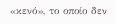«κενό», το οποίο δεν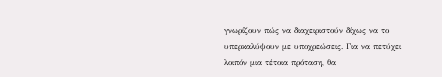γνωρίζουν πώς να διαχειριστούν δίχως να το υπερκαλύψουν με υποχρεώσεις. Για να πετύχει λοιπόν μια τέτοια πρόταση, θα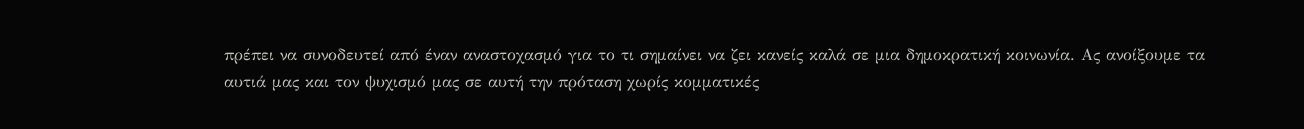πρέπει να συνοδευτεί από έναν αναστοχασμό για το τι σημαίνει να ζει κανείς καλά σε μια δημοκρατική κοινωνία. Ας ανοίξουμε τα αυτιά μας και τον ψυχισμό μας σε αυτή την πρόταση χωρίς κομματικές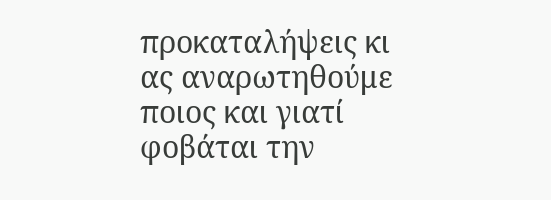προκαταλήψεις κι ας αναρωτηθούμε ποιος και γιατί φοβάται την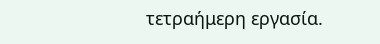τετραήμερη εργασία.